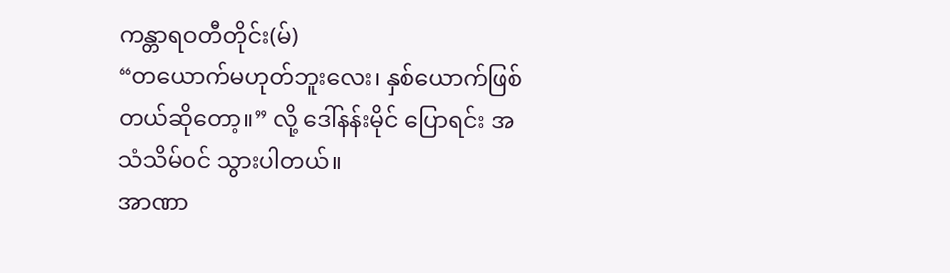ကန္တာရဝတီတိုင်း(မ်)
“တယောက်မဟုတ်ဘူးလေး၊ နှစ်ယောက်ဖြစ်တယ်ဆိုတော့။” လို့ ဒေါ်နန်းမိုင် ပြောရင်း အသံသိမ်၀င် သွားပါတယ်။
အာဏာ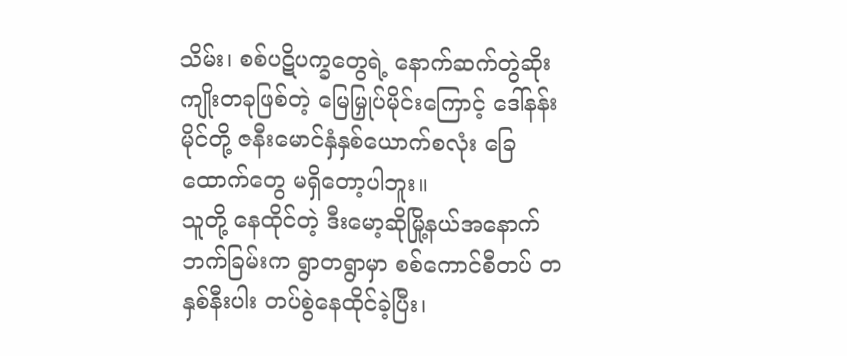သိမ်း၊ စစ်ပဋိပက္ခတွေရဲ့ နောက်ဆက်တွဲဆိုးကျိုးတခုဖြစ်တဲ့ မြေမြှုပ်မိုင်းကြောင့် ဒေါ်နန်းမိုင်တို့ ဇနီးမောင်နှံနှစ်ယောက်စလုံး ခြေထောက်တွေ မရှိတော့ပါဘူး။
သူတို့ နေထိုင်တဲ့ ဒီးမော့ဆိုမြို့နယ်အနောက်ဘက်ခြမ်းက ရွာတရွာမှာ စစ်ကောင်စီတပ် တနှစ်နီးပါး တပ်စွဲနေထိုင်ခဲ့ပြီး၊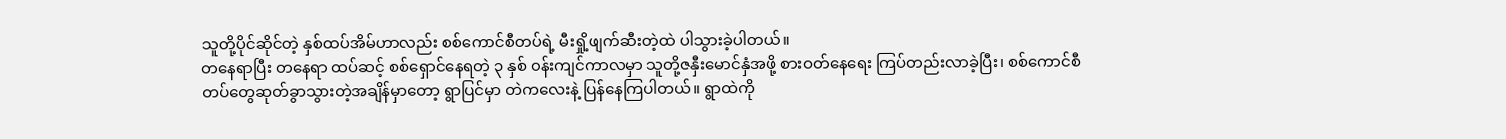သူတို့ပိုင်ဆိုင်တဲ့ နှစ်ထပ်အိမ်ဟာလည်း စစ်ကောင်စီတပ်ရဲ့ မီးရှို့ဖျက်ဆီးတဲ့ထဲ ပါသွားခဲ့ပါတယ်။
တနေရာပြီး တနေရာ ထပ်ဆင့် စစ်ရှောင်နေရတဲ့ ၃ နှစ် ၀န်းကျင်ကာလမှာ သူတို့ဇနှီးမောင်နှံအဖို့ စားဝတ်နေရေး ကြပ်တည်းလာခဲ့ပြီး၊ စစ်ကောင်စီတပ်တွေဆုတ်ခွာသွားတဲ့အချိန်မှာတော့ ရွာပြင်မှာ တဲကလေးနဲ့ ပြန်နေကြပါတယ်။ ရွာထဲကို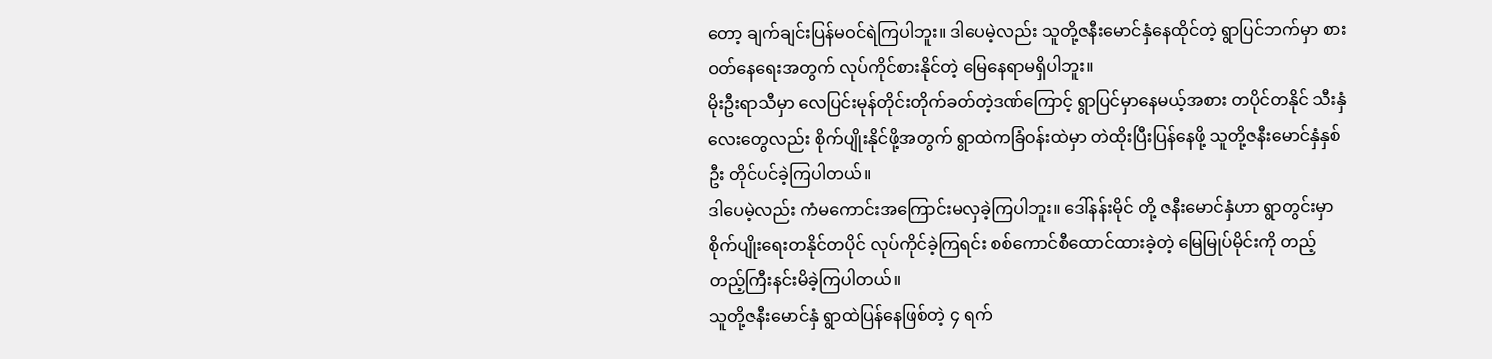တော့ ချက်ချင်းပြန်မဝင်ရဲကြပါဘူး။ ဒါပေမဲ့လည်း သူတို့ဇနီးမောင်နှံနေထိုင်တဲ့ ရွာပြင်ဘက်မှာ စားဝတ်နေရေးအတွက် လုပ်ကိုင်စားနိုင်တဲ့ မြေနေရာမရှိပါဘူး။
မိုးဦးရာသီမှာ လေပြင်းမုန်တိုင်းတိုက်ခတ်တဲ့ဒဏ်ကြောင့် ရွာပြင်မှာနေမယ့်အစား တပိုင်တနိုင် သီးနှံလေးတွေလည်း စိုက်ပျိုးနိုင်ဖို့အတွက် ရွာထဲကခြံဝန်းထဲမှာ တဲထိုးပြီးပြန်နေဖို့ သူတို့ဇနီးမောင်နှံနှစ်ဦး တိုင်ပင်ခဲ့ကြပါတယ်။
ဒါပေမဲ့လည်း ကံမကောင်းအကြောင်းမလှခဲ့ကြပါဘူး။ ဒေါ်နန်းမိုင် တို့ ဇနီးမောင်နှံဟာ ရွာတွင်းမှာ စိုက်ပျိုးရေးတနိုင်တပိုင် လုပ်ကိုင်ခဲ့ကြရင်း စစ်ကောင်စီထောင်ထားခဲ့တဲ့ မြေမြုပ်မိုင်းကို တည့်တည့်ကြီးနင်းမိခဲ့ကြပါတယ်။
သူတို့ဇနီးမောင်နှံ ရွာထဲပြန်နေဖြစ်တဲ့ ၄ ရက်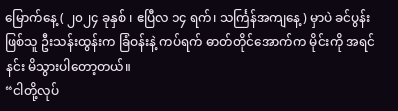မြောက်နေ့ ( ၂၀၂၄ ခုနှစ် ၊ ဧပြီလ ၁၄ ရက်၊ သင်္ကြန်အကျနေ့) မှာပဲ ခင်ပွန်းဖြစ်သူ ဦးသန်းထွန်းက ခြံဝန်းနဲ့ ကပ်ရက် ဓာတ်တိုင်အောက်က မိုင်းကို အရင်နင်း မိသွားပါတော့တယ်။
“ငါတို့လုပ်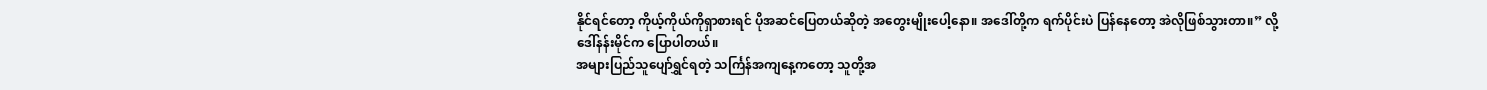နိုင်ရင်တော့ ကိုယ့်ကိုယ်ကိုရှာစားရင် ပိုအဆင်ပြေတယ်ဆိုတဲ့ အတွေးမျိုးပေါ့နော။ အဒေါ်တို့က ရက်ပိုင်းပဲ ပြန်နေတော့ အဲလိုဖြစ်သွားတာ။” လို့ ဒေါ်နန်းမိုင်က ပြောပါတယ်။
အများပြည်သူပျော်ရွှင်ရတဲ့ သင်္ကြန်အကျနေ့ကတော့ သူတို့အ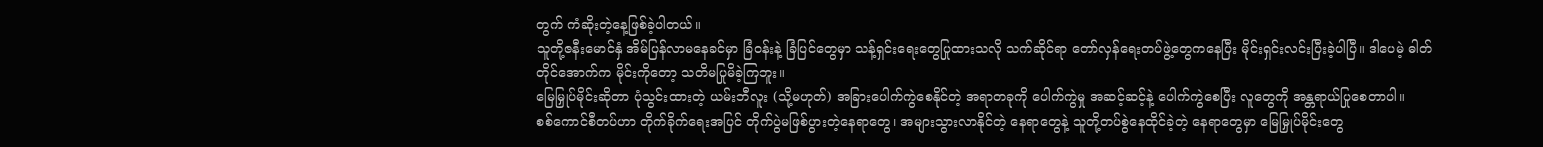တွက် ကံဆိုးတဲ့နေ့ဖြစ်ခဲ့ပါတယ်။
သူတို့ဇနီးမောင်နှံ အိမ်ပြန်လာမနေခင်မှာ ခြံဝန်းနဲ့ ခြံပြင်တွေမှာ သန့်ရှင်းရေးတွေပြုထားသလို သက်ဆိုင်ရာ တော်လှန်ရေးတပ်ဖွဲ့တွေကနေပြီး မိုင်းရှင်းလင်းပြီးခဲ့ပါပြီ။ ဒါပေမဲ့ ဓါတ်တိုင်အောက်က မိုင်းကိုတော့ သတိမပြုမိခဲ့ကြဘူး။
မြေမြှုပ်မိုင်းဆိုတာ ပုံသွင်းထားတဲ့ ယမ်းဘီလူး (သို့မဟုတ်) အခြားပေါက်ကွဲစေနိုင်တဲ့ အရာတခုကို ပေါက်ကွဲမှု အဆင့်ဆင့်နဲ့ ပေါက်ကွဲစေပြီး လူတွေကို အန္တရာယ်ပြုစေတာပါ။
စစ်ကောင်စီတပ်ဟာ တိုက်ခိုက်ရေးအပြင် တိုက်ပွဲမဖြစ်ပွားတဲ့နေရာတွေ၊ အများသွားလာနိုင်တဲ့ နေရာတွေနဲ့ သူတို့တပ်စွဲနေထိုင်ခဲ့တဲ့ နေရာတွေမှာ မြေမြှုပ်မိုင်းတွေ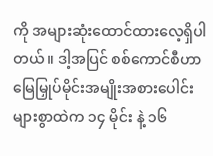ကို အများဆုံးထောင်ထားလေ့ရှိပါတယ်။ ဒါ့အပြင် စစ်ကောင်စီဟာ မြေမြှုပ်မိုင်းအမျိုးအစားပေါင်းများစွာထဲက ၁၄ မိုင်း နဲ့ ၁၆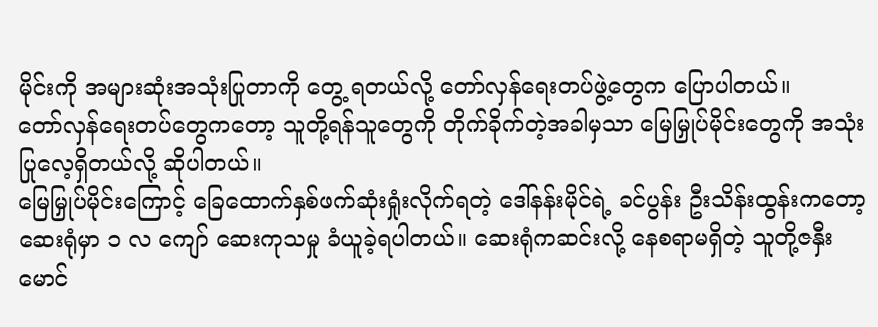မိုင်းကို အများဆုံးအသုံးပြုတာကို တွေ့ ရတယ်လို့ တော်လှန်ရေးတပ်ဖွဲ့တွေက ပြောပါတယ်။
တော်လှန်ရေးတပ်တွေကတော့ သူတို့ရန်သူတွေကို တိုက်ခိုက်တဲ့အခါမှသာ မြေမြှုပ်မိုင်းတွေကို အသုံးပြုလေ့ရှိတယ်လို့ ဆိုပါတယ်။
မြေမြှုပ်မိုင်းကြောင့် ခြေထောက်နှစ်ဖက်ဆုံးရှုံးလိုက်ရတဲ့ ဒေါ်နန်းမိုင်ရဲ့ ခင်ပွန်း ဦးသိန်းထွန်းကတော့ ဆေးရုံမှာ ၁ လ ကျော် ဆေးကုသမှု ခံယူခဲ့ရပါတယ်။ ဆေးရုံကဆင်းလို့ နေစရာမရှိတဲ့ သူတို့ဇနှီးမောင်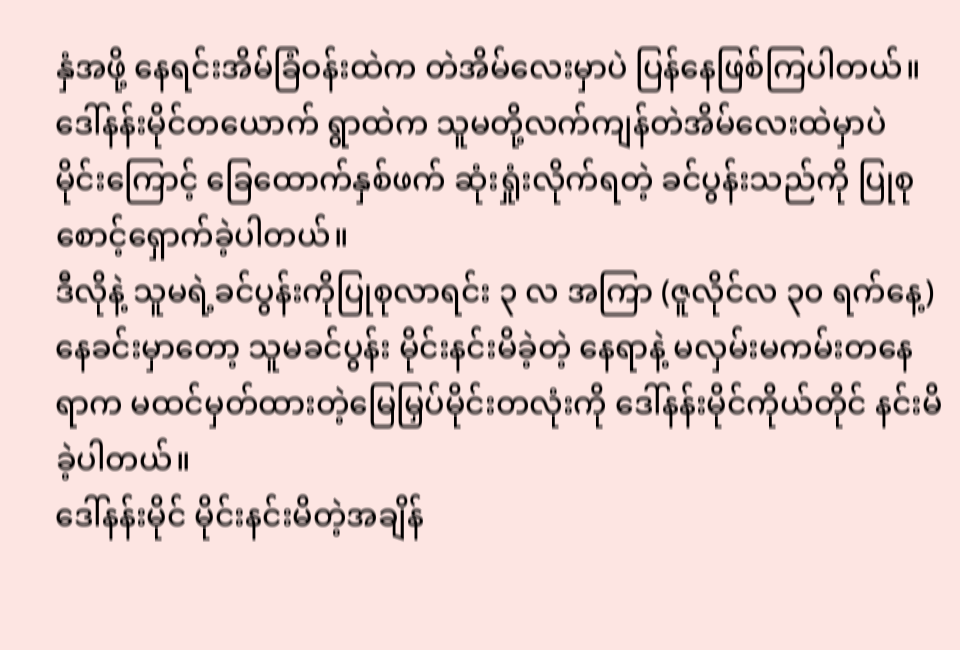နှံအဖို့ နေရင်းအိမ်ခြံဝန်းထဲက တဲအိမ်လေးမှာပဲ ပြန်နေဖြစ်ကြပါတယ်။
ဒေါ်နန်းမိုင်တယောက် ရွာထဲက သူမတို့လက်ကျန်တဲအိမ်လေးထဲမှာပဲ မိုင်းကြောင့် ခြေထောက်နှစ်ဖက် ဆုံးရှုံးလိုက်ရတဲ့ ခင်ပွန်းသည်ကို ပြုစုစောင့်ရှောက်ခဲ့ပါတယ်။
ဒီလိုနဲ့ သူမရဲ့ခင်ပွန်းကိုပြုစုလာရင်း ၃ လ အကြာ (ဇူလိုင်လ ၃၀ ရက်နေ့) နေခင်းမှာတော့ သူမခင်ပွန်း မိုင်းနင်းမိခဲ့တဲ့ နေရာနဲ့ မလှမ်းမကမ်းတနေရာက မထင်မှတ်ထားတဲ့မြေမြှပ်မိုင်းတလုံးကို ဒေါ်နန်းမိုင်ကိုယ်တိုင် နင်းမိခဲ့ပါတယ်။
ဒေါ်နန်းမိုင် မိုင်းနင်းမိတဲ့အချိန်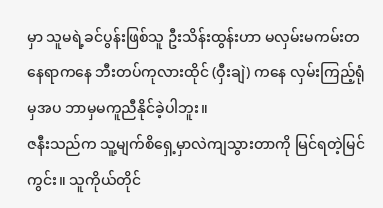မှာ သူမရဲ့ခင်ပွန်းဖြစ်သူ ဦးသိန်းထွန်းဟာ မလှမ်းမကမ်းတနေရာကနေ ဘီးတပ်ကုလားထိုင် (ဝှီးချဲ) ကနေ လှမ်းကြည့်ရုံမှအပ ဘာမှမကူညီနိုင်ခဲ့ပါဘူး။
ဇနီးသည်က သူ့မျက်စိရှေ့မှာလဲကျသွားတာကို မြင်ရတဲ့မြင်ကွင်း။ သူကိုယ်တိုင်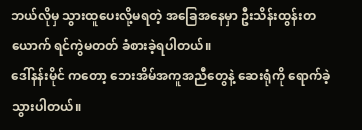ဘယ်လိုမှ သွားထူပေးလို့မရတဲ့ အခြေအနေမှာ ဦးသိန်းထွန်းတယောက် ရင်ကွဲမတတ် ခံစားခဲ့ရပါတယ်။
ဒေါ်နန်းမိုင် ကတော့ ဘေးအိမ်အကူအညီတွေနဲ့ ဆေးရုံကို ရောက်ခဲ့သွားပါတယ်။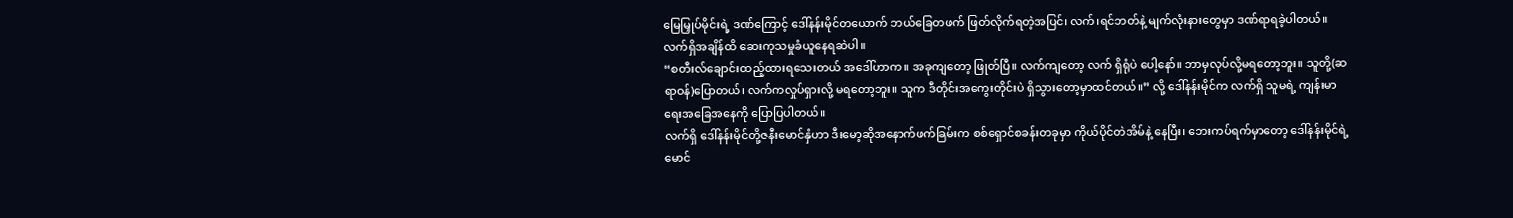မြေမြှုပ်မိုင်းရဲ့ ဒဏ်ကြောင့် ဒေါ်နန်းမိုင်တယောက် ဘယ်ခြေတဖက် ဖြတ်လိုက်ရတဲ့အပြင်၊ လက်၊ရင်ဘတ်နဲ့ မျက်လုံးနားတွေမှာ ဒဏ်ရာရခဲ့ပါတယ်။ လက်ရှိအချိန်ထိ ဆေးကုသမှုခံယူနေရဆဲပါ။
“စတီးလ်ချောင်းထည့်ထားရသေးတယ် အဒေါ်ဟာက။ အခုကျတော့ ဖြုတ်ပြီ။ လက်ကျတော့ လက် ရှိရုံပဲ ပေါ့နော်။ ဘာမှလုပ်လို့မရတော့ဘူး။ သူတို့(ဆရာဝန်)ပြောတယ်၊ လက်ကလှုပ်ရှားလို့ မရတော့ဘူး။ သူက ဒီတိုင်းအကွေးတိုင်းပဲ ရှိသွားတော့မှာထင်တယ်။” လို့ ဒေါ်နန်းမိုင်က လက်ရှိ သူမရဲ့ ကျန်းမာရေးအခြေအနေကို ပြောပြပါတယ်။
လက်ရှိ ဒေါ်နန်းမိုင်တို့ဇနီးမောင်နှံဟာ ဒီးမော့ဆိုအနောက်ဖက်ခြမ်းက စစ်ရှောင်စခန်းတခုမှာ ကိုယ်ပိုင်တဲအိမ်နဲ့ နေပြီး၊ ဘေးကပ်ရက်မှာတော့ ဒေါ်နန်းမိုင်ရဲ့ မောင်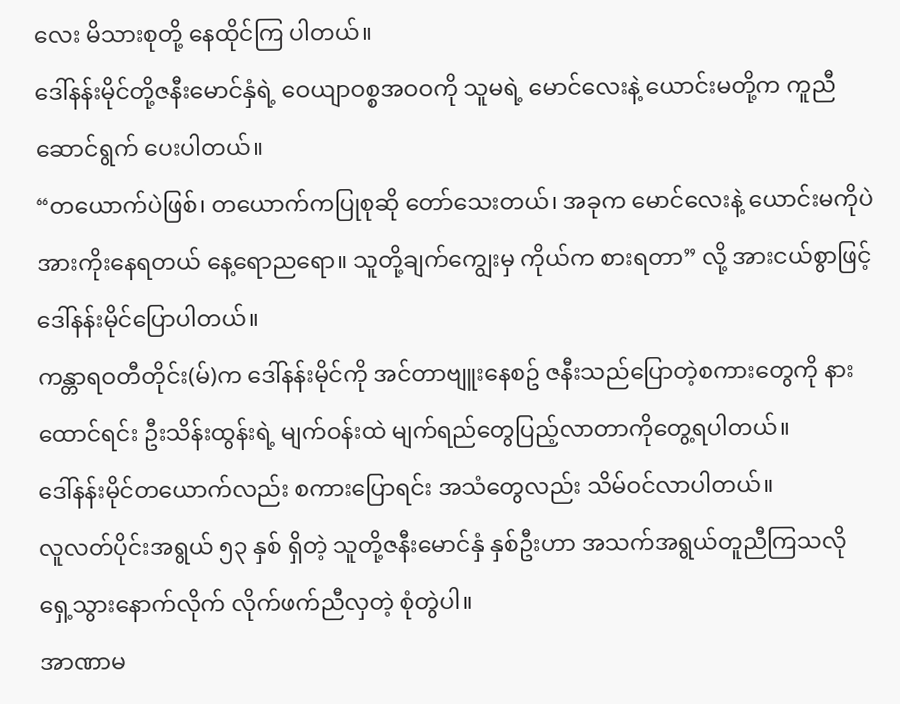လေး မိသားစုတို့ နေထိုင်ကြ ပါတယ်။
ဒေါ်နန်းမိုင်တို့ဇနီးမောင်နှံရဲ့ ဝေယျာဝစ္စအဝဝကို သူမရဲ့ မောင်လေးနဲ့ ယောင်းမတို့က ကူညီဆောင်ရွက် ပေးပါတယ်။
“တယောက်ပဲဖြစ်၊ တယောက်ကပြုစုဆို တော်သေးတယ်၊ အခုက မောင်လေးနဲ့ ယောင်းမကိုပဲ အားကိုးနေရတယ် နေ့ရောညရော။ သူတို့ချက်ကျွေးမှ ကိုယ်က စားရတာ” လို့ အားငယ်စွာဖြင့် ဒေါ်နန်းမိုင်ပြောပါတယ်။
ကန္တာရဝတီတိုင်း(မ်)က ဒေါ်နန်းမိုင်ကို အင်တာဗျူးနေစဥ် ဇနီးသည်ပြောတဲ့စကားတွေကို နားထောင်ရင်း ဦးသိန်းထွန်းရဲ့ မျက်ဝန်းထဲ မျက်ရည်တွေပြည့်လာတာကိုတွေ့ရပါတယ်။
ဒေါ်နန်းမိုင်တယောက်လည်း စကားပြောရင်း အသံတွေလည်း သိမ်ဝင်လာပါတယ်။
လူလတ်ပိုင်းအရွယ် ၅၃ နှစ် ရှိတဲ့ သူတို့ဇနီးမောင်နှံ နှစ်ဦးဟာ အသက်အရွယ်တူညီကြသလို ရှေ့သွားနောက်လိုက် လိုက်ဖက်ညီလှတဲ့ စုံတွဲပါ။
အာဏာမ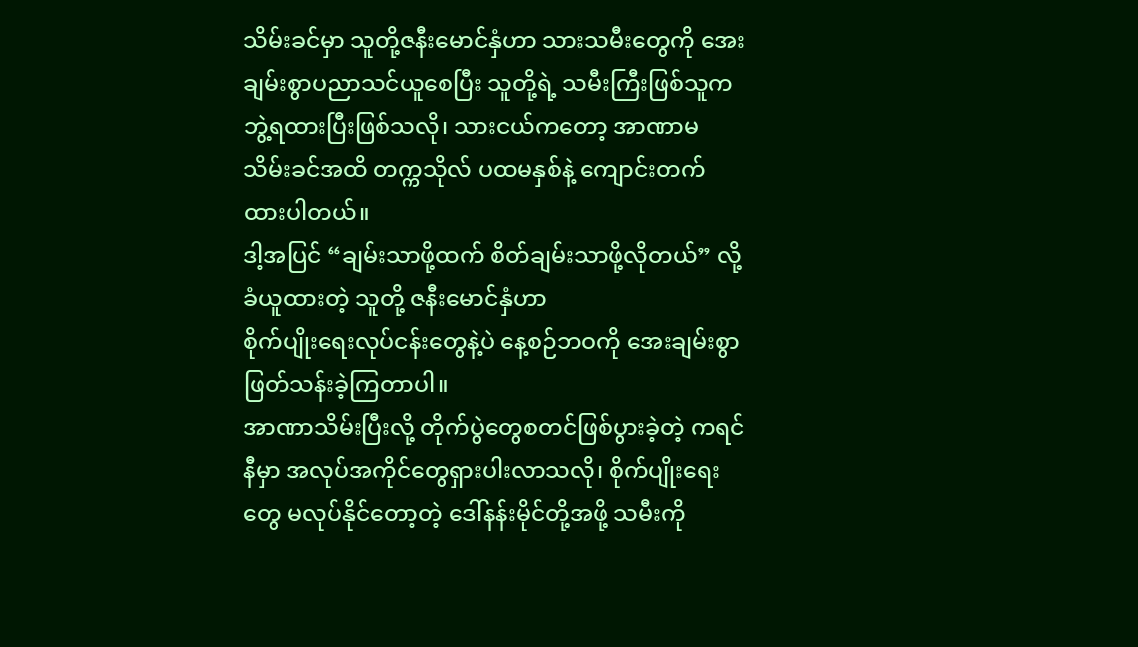သိမ်းခင်မှာ သူတို့ဇနီးမောင်နှံဟာ သားသမီးတွေကို အေးချမ်းစွာပညာသင်ယူစေပြီး သူတို့ရဲ့ သမီးကြီးဖြစ်သူက ဘွဲ့ရထားပြီးဖြစ်သလို၊ သားငယ်ကတော့ အာဏာမသိမ်းခင်အထိ တက္ကသိုလ် ပထမနှစ်နဲ့ ကျောင်းတက်ထားပါတယ်။
ဒါ့အပြင် “ချမ်းသာဖို့ထက် စိတ်ချမ်းသာဖို့လိုတယ်” လို့ ခံယူထားတဲ့ သူတို့ ဇနီးမောင်နှံဟာ
စိုက်ပျိုးရေးလုပ်ငန်းတွေနဲ့ပဲ နေ့စဉ်ဘဝကို အေးချမ်းစွာဖြတ်သန်းခဲ့ကြတာပါ။
အာဏာသိမ်းပြီးလို့ တိုက်ပွဲတွေစတင်ဖြစ်ပွားခဲ့တဲ့ ကရင်နီမှာ အလုပ်အကိုင်တွေရှားပါးလာသလို၊ စိုက်ပျိုးရေးတွေ မလုပ်နိုင်တော့တဲ့ ဒေါ်နန်းမိုင်တို့အဖို့ သမီးကို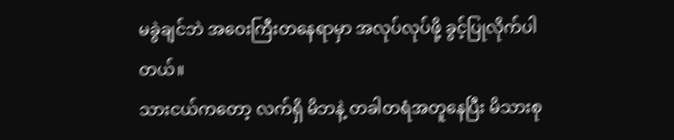မခွဲချင်ဘဲ အဝေးကြီးတနေရာမှာ အလုပ်လုပ်ဖို့ ခွင့်ပြုလိုက်ပါတယ်။
သားငယ်ကတော့ လက်ရှိ မိဘနဲ့ တခါတရံအတူနေပြီး မိသားစု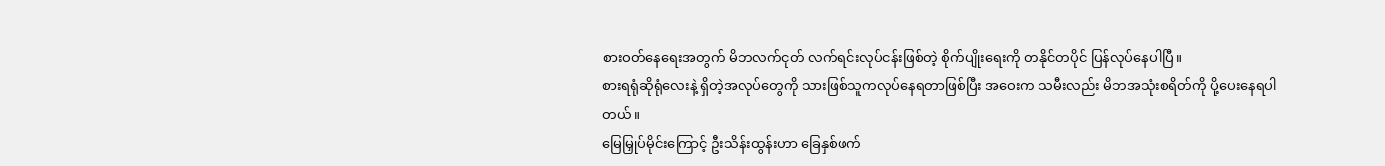စားဝတ်နေရေးအတွက် မိဘလက်ငုတ် လက်ရင်းလုပ်ငန်းဖြစ်တဲ့ စိုက်ပျိုးရေးကို တနိုင်တပိုင် ပြန်လုပ်နေပါပြီ။
စားရရုံဆိုရုံလေးနဲ့ ရှိတဲ့အလုပ်တွေကို သားဖြစ်သူကလုပ်နေရတာဖြစ်ပြီး အဝေးက သမီးလည်း မိဘအသုံးစရိတ်ကို ပို့ပေးနေရပါတယ်။
မြေမြှုပ်မိုင်းကြောင့် ဦးသိန်းထွန်းဟာ ခြေနှစ်ဖက်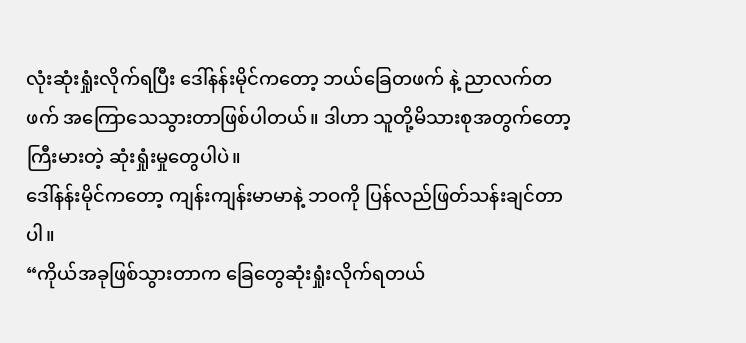လုံးဆုံးရှုံးလိုက်ရပြီး ဒေါ်နန်းမိုင်ကတော့ ဘယ်ခြေတဖက် နဲ့ ညာလက်တဖက် အကြောသေသွားတာဖြစ်ပါတယ်။ ဒါဟာ သူတို့မိသားစုအတွက်တော့ ကြီးမားတဲ့ ဆုံးရှုံးမှုတွေပါပဲ။
ဒေါ်နန်းမိုင်ကတော့ ကျန်းကျန်းမာမာနဲ့ ဘဝကို ပြန်လည်ဖြတ်သန်းချင်တာပါ။
“ကိုယ်အခုဖြစ်သွားတာက ခြေတွေဆုံးရှုံးလိုက်ရတယ်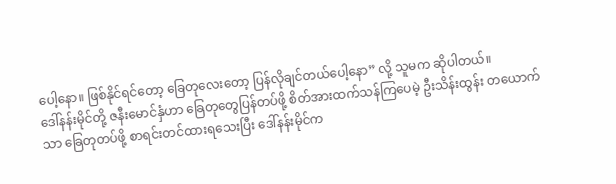ပေါ့နော။ ဖြစ်နိုင်ရင်တော့ ခြေတုလေးတော့ ပြန်လိုချင်တယ်ပေါ့နော” လို့ သူမက ဆိုပါတယ်။
ဒေါ်နန်းမိုင်တို့ ဇနီးမောင်နှံဟာ ခြေတုတွေပြန်တပ်ဖို့ စိတ်အားထက်သန်ကြပေမဲ့ ဦးသိန်းထွန်း တယောက်သာ ခြေတုတပ်ဖို့ စာရင်းတင်ထားရသေးပြီး ဒေါ်နန်းမိုင်က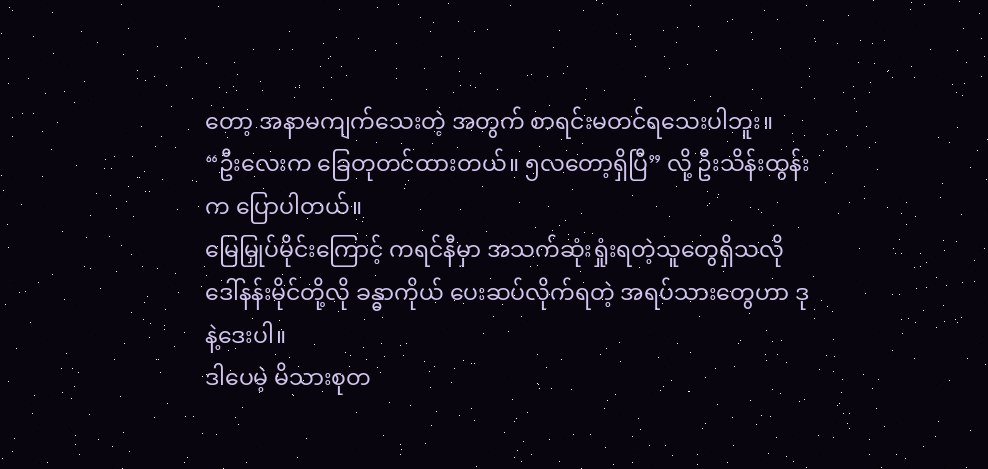တော့ အနာမကျက်သေးတဲ့ အတွက် စာရင်းမတင်ရသေးပါဘူး။
“ဦးလေးက ခြေတုတင်ထားတယ်။ ၅လတော့ရှိပြီ” လို့ ဦးသိန်းထွန်းက ပြောပါတယ်။
မြေမြှုပ်မိုင်းကြောင့် ကရင်နီမှာ အသက်ဆုံးရှုံးရတဲ့သူတွေရှိသလို ဒေါ်နန်းမိုင်တို့လို ခန္ဓာကိုယ် ပေးဆပ်လိုက်ရတဲ့ အရပ်သားတွေဟာ ဒုနဲ့ဒေးပါ။
ဒါပေမဲ့ မိသားစုတ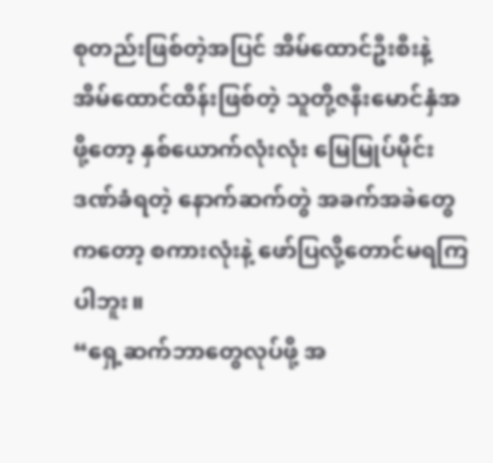စုတည်းဖြစ်တဲ့အပြင် အိမ်ထောင်ဦးစီးနဲ့ အိမ်ထောင်ထိန်းဖြစ်တဲ့ သူတို့ဇနီးမောင်နှံအဖို့တော့ နှစ်ယောက်လုံးလုံး မြေမြုပ်မိုင်းဒဏ်ခံရတဲ့ နောက်ဆက်တွဲ အခက်အခဲတွေကတော့ စကားလုံးနဲ့ ဖော်ပြလို့တောင်မရကြပါဘူး။
“ရှေ့ဆက်ဘာတွေလုပ်ဖို့ အ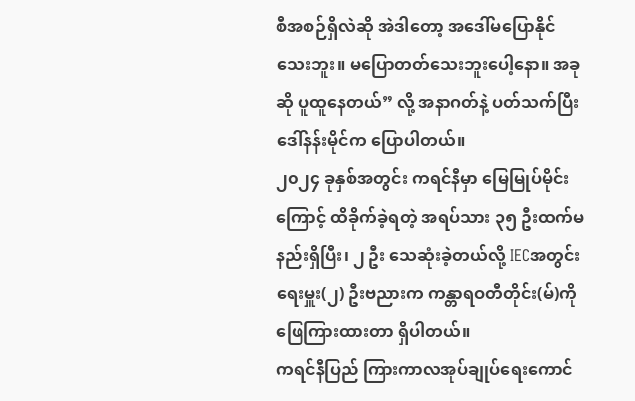စီအစဉ်ရှိလဲဆို အဲဒါတော့ အဒေါ်မပြောနိုင်သေးဘူး။ မပြောတတ်သေးဘူးပေါ့နော။ အခုဆို ပူထူနေတယ်” လို့ အနာဂတ်နဲ့ ပတ်သက်ပြီး ဒေါ်နန်းမိုင်က ပြောပါတယ်။
၂၀၂၄ ခုနှစ်အတွင်း ကရင်နီမှာ မြေမြုပ်မိုင်းကြောင့် ထိခိုက်ခဲ့ရတဲ့ အရပ်သား ၃၅ ဦးထက်မနည်းရှိပြီး၊ ၂ ဦး သေဆုံးခဲ့တယ်လို့ IECအတွင်းရေးမှူး(၂) ဦးဗညားက ကန္တာရဝတီတိုင်း(မ်)ကို ဖြေကြားထားတာ ရှိပါတယ်။
ကရင်နီပြည် ကြားကာလအုပ်ချုပ်ရေးကောင်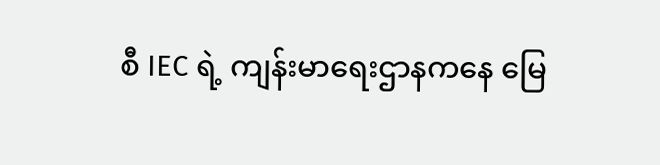စီ IEC ရဲ့ ကျန်းမာရေးဌာနကနေ မြေ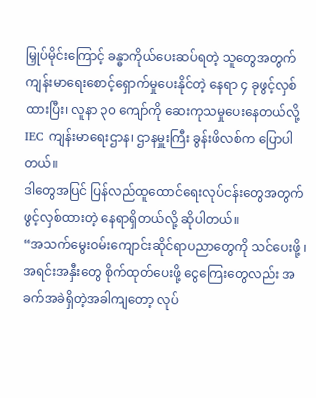မြှုပ်မိုင်းကြောင့် ခန္ဓာကိုယ်ပေးဆပ်ရတဲ့ သူတွေအတွက် ကျန်းမာရေးစောင့်ရှောက်မှုပေးနိုင်တဲ့ နေရာ ၄ ခုဖွင့်လှစ်ထားပြီး၊ လူနာ ၃၀ ကျော်ကို ဆေးကုသမှုပေးနေတယ်လို့ IEC ကျန်းမာရေးဌာန၊ ဌာနမှူးကြီး ခွန်းဖိလစ်က ပြောပါတယ်။
ဒါတွေအပြင် ပြန်လည်ထူထောင်ရေးလုပ်ငန်းတွေအတွက် ဖွင့်လှစ်ထားတဲ့ နေရာရှိတယ်လို့ ဆိုပါတယ်။
“အသက်မွေးဝမ်းကျောင်းဆိုင်ရာပညာတွေကို သင်ပေးဖို့ ၊အရင်းအနှီးတွေ စိုက်ထုတ်ပေးဖို့ ငွေကြေးတွေလည်း အခက်အခဲရှိတဲ့အခါကျတော့ လုပ်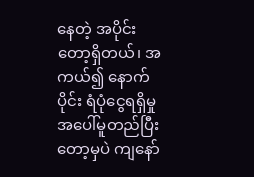နေတဲ့ အပိုင်းတော့ရှိတယ်၊ အကယ်၍ နောက်ပိုင်း ရံပုံငွေရရှိမှုအပေါ်မူတည်ပြီးတော့မှပဲ ကျနော်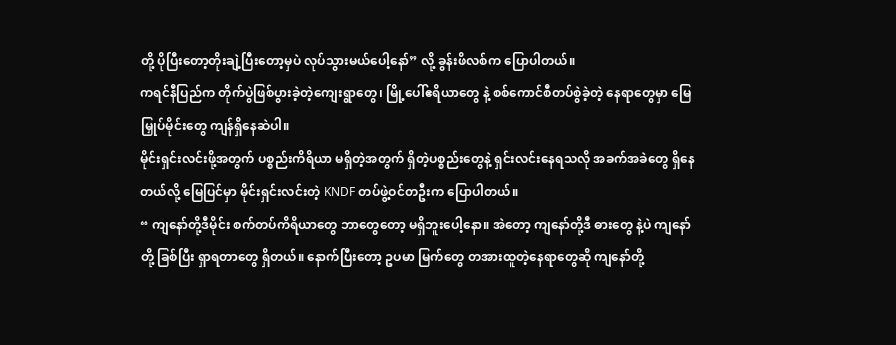တို့ ပိုပြီးတော့တိုးချဲ့ပြီးတော့မှပဲ လုပ်သွားမယ်ပေါ့နော်” လို့ ခွန်းဖိလစ်က ပြောပါတယ်။
ကရင်နီပြည်က တိုက်ပွဲဖြစ်ပွားခဲ့တဲ့ကျေးရွာတွေ၊ မြို့ပေါ်ဧရိယာတွေ နဲ့ စစ်ကောင်စီတပ်စွဲခဲ့တဲ့ နေရာတွေမှာ မြေမြှုပ်မိုင်းတွေ ကျန်ရှိနေဆဲပါ။
မိုင်းရှင်းလင်းဖို့အတွက် ပစ္စည်းကိရိယာ မရှိတဲ့အတွက် ရှိတဲ့ပစ္စည်းတွေနဲ့ ရှင်းလင်းနေရသလို အခက်အခဲတွေ ရှိနေတယ်လို့ မြေပြင်မှာ မိုင်းရှင်းလင်းတဲ့ KNDF တပ်ဖွဲ့ဝင်တဦးက ပြောပါတယ်။
“ ကျနော်တို့ဒီမိုင်း စက်တပ်ကိရိယာတွေ ဘာတွေတော့ မရှိဘူးပေါ့နော။ အဲတော့ ကျနော်တို့ဒီ ဓားတွေ နဲ့ပဲ ကျနော်တို့ ခြစ်ပြီး ရှာရတာတွေ ရှိတယ်။ နောက်ပြီးတော့ ဥပမာ မြက်တွေ တအားထူတဲ့နေရာတွေဆို ကျနော်တို့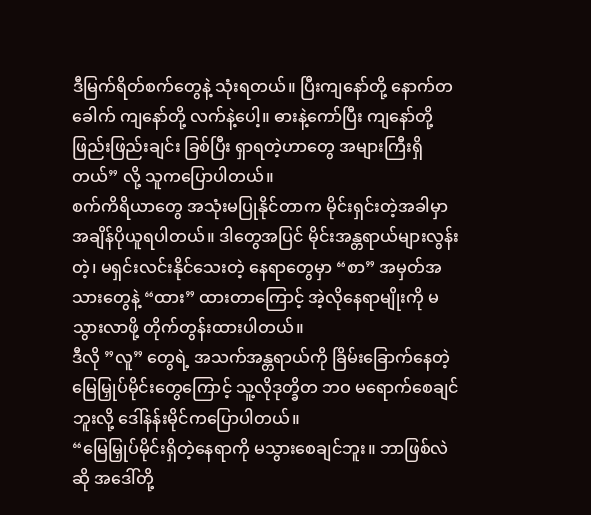ဒီမြက်ရိတ်စက်တွေနဲ့ သုံးရတယ်။ ပြီးကျနော်တို့ နောက်တခေါက် ကျနော်တို့ လက်နဲ့ပေါ့။ ဓားနဲ့ကော်ပြီး ကျနော်တို့ ဖြည်းဖြည်းချင်း ခြစ်ပြီး ရှာရတဲ့ဟာတွေ အများကြီးရှိတယ်” လို့ သူကပြောပါတယ်။
စက်ကိရိယာတွေ အသုံးမပြုနိုင်တာက မိုင်းရှင်းတဲ့အခါမှာ အချိန်ပိုယူရပါတယ်။ ဒါတွေအပြင် မိုင်းအန္တရာယ်များလွန်းတဲ့၊ မရှင်းလင်းနိုင်သေးတဲ့ နေရာတွေမှာ “စာ” အမှတ်အသားတွေနဲ့ “ထား” ထားတာကြောင့် အဲ့လိုနေရာမျိုးကို မသွားလာဖို့ တိုက်တွန်းထားပါတယ်။
ဒီလို ”လူ” တွေရဲ့ အသက်အန္တရာယ်ကို ခြိမ်းခြောက်နေတဲ့ မြေမြှုပ်မိုင်းတွေကြောင့် သူ့လိုဒုတ္ခိတ ဘဝ မရောက်စေချင်ဘူးလို့ ဒေါ်နန်းမိုင်ကပြောပါတယ်။
“မြေမြှုပ်မိုင်းရှိတဲ့နေရာကို မသွားစေချင်ဘူး။ ဘာဖြစ်လဲဆို အဒေါ်တို့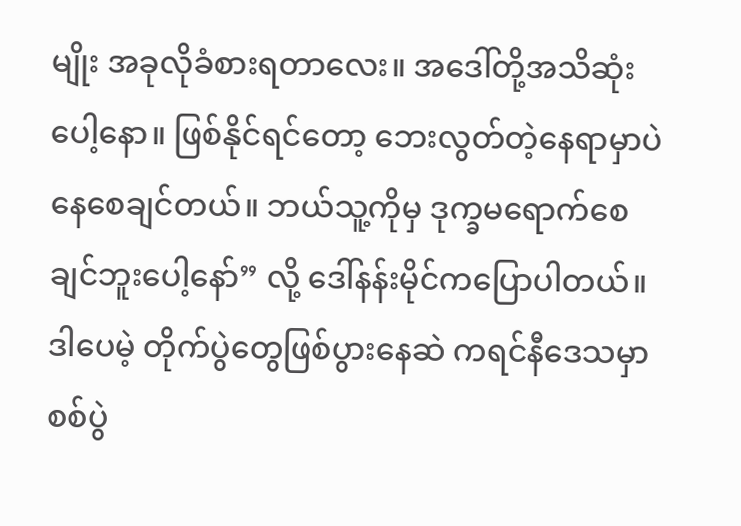မျိုး အခုလိုခံစားရတာလေး။ အဒေါ်တို့အသိဆုံးပေါ့နော။ ဖြစ်နိုင်ရင်တော့ ဘေးလွတ်တဲ့နေရာမှာပဲ နေစေချင်တယ်။ ဘယ်သူ့ကိုမှ ဒုက္ခမရောက်စေချင်ဘူးပေါ့နော်” လို့ ဒေါ်နန်းမိုင်ကပြောပါတယ်။
ဒါပေမဲ့ တိုက်ပွဲတွေဖြစ်ပွားနေဆဲ ကရင်နီဒေသမှာ စစ်ပွဲ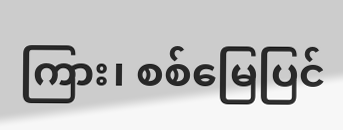ကြား၊ စစ်မြေပြင်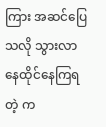ကြား အဆင်ပြေသလို သွားလာနေထိုင်နေကြရတဲ့ က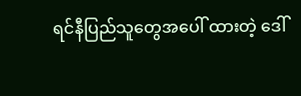ရင်နီပြည်သူတွေအပေါ် ထားတဲ့ ဒေါ်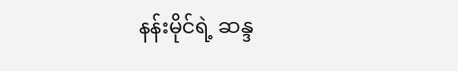နန်းမိုင်ရဲ့ ဆန္ဒ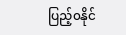ပြည့်၀နိုင်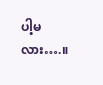ပါ့မလား….။